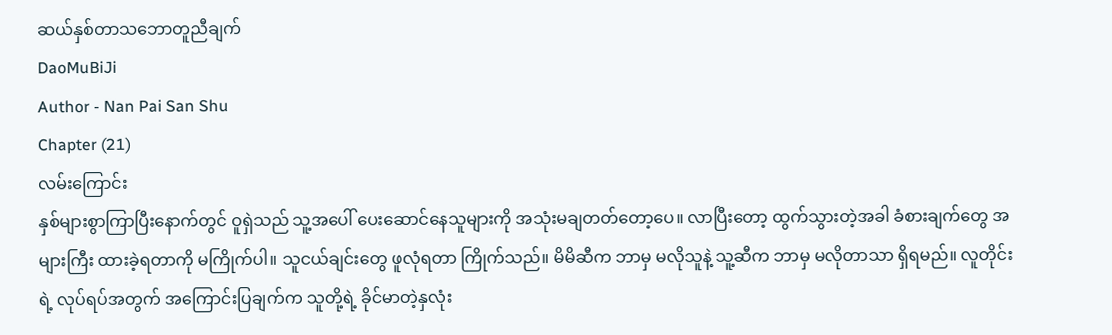ဆယ်နှစ်တာသဘောတူညီချက်
DaoMuBiJi
Author - Nan Pai San Shu
Chapter (21)
လမ်းကြောင်း
နှစ်များစွာကြာပြီးနောက်တွင် ဝူရှဲသည် သူ့အပေါ် ပေးဆောင်နေသူများကို အသုံးမချတတ်တော့ပေ။ လာပြီးတော့ ထွက်သွားတဲ့အခါ ခံစားချက်တွေ အများကြီး ထားခဲ့ရတာကို မကြိုက်ပါ။ သူငယ်ချင်းတွေ ဖူလုံရတာ ကြိုက်သည်။ မိမိဆီက ဘာမှ မလိုသူနဲ့ သူ့ဆီက ဘာမှ မလိုတာသာ ရှိရမည်။ လူတိုင်းရဲ့ လုပ်ရပ်အတွက် အကြောင်းပြချက်က သူတို့ရဲ့ ခိုင်မာတဲ့နှလုံး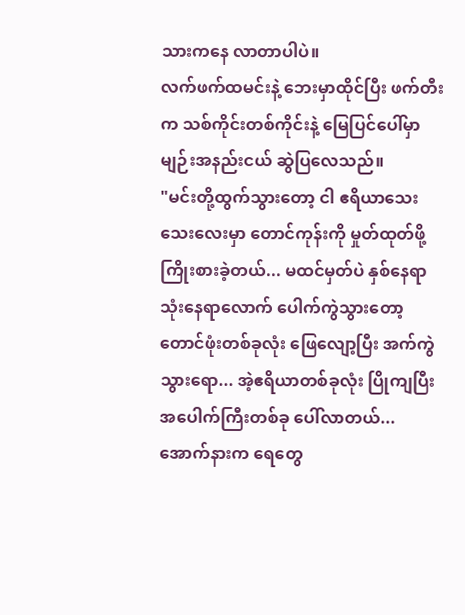သားကနေ လာတာပါပဲ။
လက်ဖက်ထမင်းနဲ့ ဘေးမှာထိုင်ပြီး ဖက်တီးက သစ်ကိုင်းတစ်ကိုင်းနဲ့ မြေပြင်ပေါ်မှာ မျဉ်းအနည်းငယ် ဆွဲပြလေသည်။
"မင်းတို့ထွက်သွားတော့ ငါ ဧရိယာသေးသေးလေးမှာ တောင်ကုန်းကို မှုတ်ထုတ်ဖို့ ကြိုးစားခဲ့တယ်... မထင်မှတ်ပဲ နှစ်နေရာ သုံးနေရာလောက် ပေါက်ကွဲသွားတော့ တောင်ဖုံးတစ်ခုလုံး ဖြေလျော့ပြီး အက်ကွဲသွားရော... အဲ့ဧရိယာတစ်ခုလုံး ပြိုကျပြီး အပေါက်ကြီးတစ်ခု ပေါ်လာတယ်... အောက်နားက ရေတွေ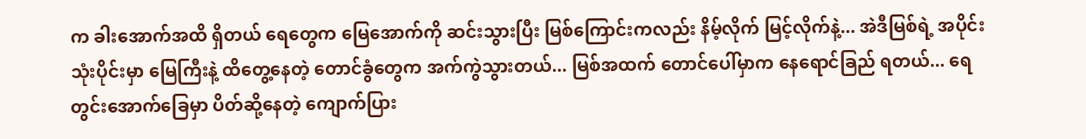က ခါးအောက်အထိ ရှိတယ် ရေတွေက မြေအောက်ကို ဆင်းသွားပြီး မြစ်ကြောင်းကလည်း နိမ့်လိုက် မြင့်လိုက်နဲ့... အဲဒီမြစ်ရဲ့ အပိုင်းသုံးပိုင်းမှာ မြေကြီးနဲ့ ထိတွေ့နေတဲ့ တောင်ခွံတွေက အက်ကွဲသွားတယ်... မြစ်အထက် တောင်ပေါ်မှာက နေရောင်ခြည် ရတယ်... ရေတွင်းအောက်ခြေမှာ ပိတ်ဆို့နေတဲ့ ကျောက်ပြား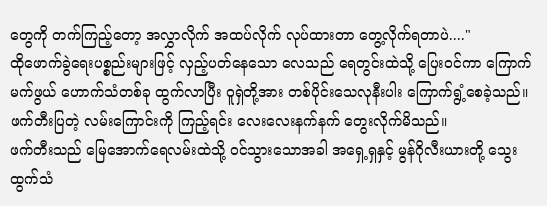တွေကို တက်ကြည့်တော့ အလွှာလိုက် အထပ်လိုက် လုပ်ထားတာ တွေ့လိုက်ရတာပဲ...."
ထိုဖောက်ခွဲရေးပစ္စည်းများဖြင့် လှည့်ပတ်နေသော လေသည် ရေတွင်းထဲသို့ ပြေးဝင်ကာ ကြောက်မက်ဖွယ် ဟောက်သံတစ်ခု ထွက်လာပြီး ဝူရှဲတို့အား တစ်ပိုင်းသေလုနီးပါး ကြောက်ရွံ့စေခဲ့သည်။
ဖက်တီးပြတဲ့ လမ်းကြောင်းကို ကြည့်ရင်း လေးလေးနက်နက် တွေးလိုက်မိသည်။
ဖက်တီးသည် မြေအောက်ရေလမ်းထဲသို့ ၀င်သွားသောအခါ အရှေ့ရှနှင့် မွန်ဂိုလီးယားတို့ သွေးထွက်သံ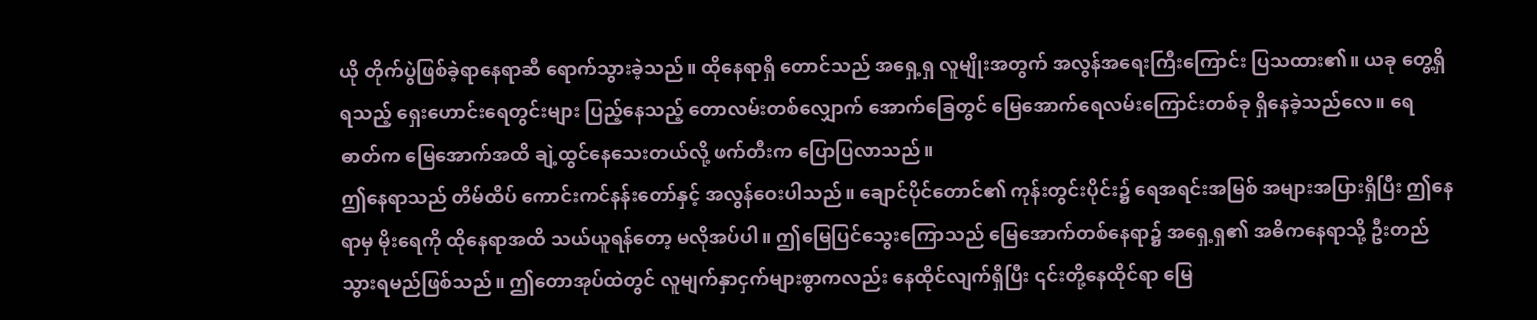ယို တိုက်ပွဲဖြစ်ခဲ့ရာနေရာဆီ ရောက်သွားခဲ့သည်။ ထိုနေရာရှိ တောင်သည် အရှေ့ရှ လူမျိုးအတွက် အလွန်အရေးကြီးကြောင်း ပြသထား၏။ ယခု တွေ့ရှိရသည့် ရှေးဟောင်းရေတွင်းများ ပြည့်နေသည့် တောလမ်းတစ်လျှောက် အောက်ခြေတွင် မြေအောက်ရေလမ်းကြောင်းတစ်ခု ရှိနေခဲ့သည်လေ။ ရေဓာတ်က မြေအောက်အထိ ချဲ့ထွင်နေသေးတယ်လို့ ဖက်တီးက ပြောပြလာသည်။
ဤနေရာသည် တိမ်ထိပ် ကောင်းကင်နန်းတော်နှင့် အလွန်ဝေးပါသည်။ ချောင်ပိုင်တောင်၏ ကုန်းတွင်းပိုင်း၌ ရေအရင်းအမြစ် အများအပြားရှိပြီး ဤနေရာမှ မိုးရေကို ထိုနေရာအထိ သယ်ယူရန်တော့ မလိုအပ်ပါ။ ဤမြေပြင်သွေးကြောသည် မြေအောက်တစ်နေရာ၌ အရှေ့ရှ၏ အဓိကနေရာသို့ ဦးတည်သွားရမည်ဖြစ်သည်။ ဤတောအုပ်ထဲတွင် လူမျက်နှာငှက်များစွာကလည်း နေထိုင်လျက်ရှိပြီး ၎င်းတို့နေထိုင်ရာ မြေ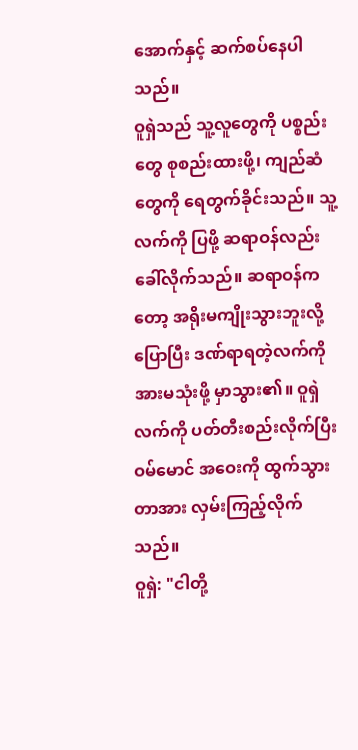အောက်နှင့် ဆက်စပ်နေပါသည်။
ဝူရှဲသည် သူ့လူတွေကို ပစ္စည်းတွေ စုစည်းထားဖို့၊ ကျည်ဆံတွေကို ရေတွက်ခိုင်းသည်။ သူ့လက်ကို ပြဖို့ ဆရာဝန်လည်း ခေါ်လိုက်သည်။ ဆရာဝန်ကတော့ အရိုးမကျိုးသွားဘူးလို့ ပြောပြီး ဒဏ်ရာရတဲ့လက်ကို အားမသုံးဖို့ မှာသွား၏။ ဝူရှဲလက်ကို ပတ်တီးစည်းလိုက်ပြီး ဝမ်မောင် အဝေးကို ထွက်သွားတာအား လှမ်းကြည့်လိုက်သည်။
ဝူရှဲ: "ငါတို့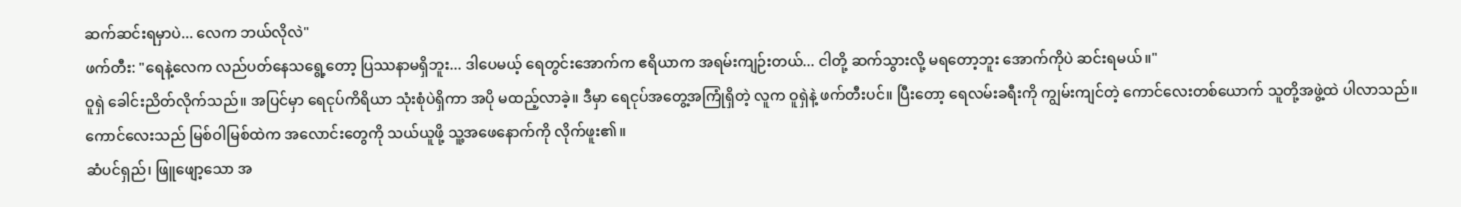ဆက်ဆင်းရမှာပဲ... လေက ဘယ်လိုလဲ"
ဖက်တီး: "ရေနဲ့လေက လည်ပတ်နေသရွေ့တော့ ပြဿနာမရှိဘူး... ဒါပေမယ့် ရေတွင်းအောက်က ဧရိယာက အရမ်းကျဉ်းတယ်... ငါတို့ ဆက်သွားလို့ မရတော့ဘူး အောက်ကိုပဲ ဆင်းရမယ်။"
ဝူရှဲ ခေါင်းညိတ်လိုက်သည်။ အပြင်မှာ ရေငုပ်ကိရိယာ သုံးစုံပဲရှိကာ အပို မထည့်လာခဲ့။ ဒီမှာ ရေငုပ်အတွေ့အကြုံရှိတဲ့ လူက ဝူရှဲနဲ့ ဖက်တီးပင်။ ပြီးတော့ ရေလမ်းခရီးကို ကျွမ်းကျင်တဲ့ ကောင်လေးတစ်ယောက် သူတို့အဖွဲ့ထဲ ပါလာသည်။ ကောင်လေးသည် မြစ်ဝါမြစ်ထဲက အလောင်းတွေကို သယ်ယူဖို့ သူ့အဖေနောက်ကို လိုက်ဖူး၏။
ဆံပင်ရှည်၊ ဖြူဖျော့သော အ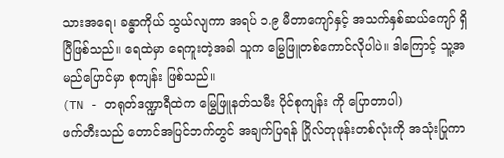သားအရေ၊ ခန္ဓာကိုယ် သွယ်လျကာ အရပ် ၁.၉ မီတာကျော်နှင့် အသက်နှစ်ဆယ်ကျော် ရှိပြီဖြစ်သည်။ ရေထဲမှာ ရေကူးတဲ့အခါ သူက မြွေဖြူတစ်ကောင်လိုပါပဲ။ ဒါကြောင့် သူ့အမည်ပြောင်မှာ စုကျန်း ဖြစ်သည်။
(TN - တရုတ်ဒဏ္ဍာရီထဲက မြွေဖြူနတ်သမီး ပိုင်စုကျန်း ကို ပြောတာပါ)
ဖက်တီးသည် တောင်အပြင်ဘက်တွင် အချက်ပြရန် ဂြိုလ်တုဖုန်းတစ်လုံးကို အသုံးပြုကာ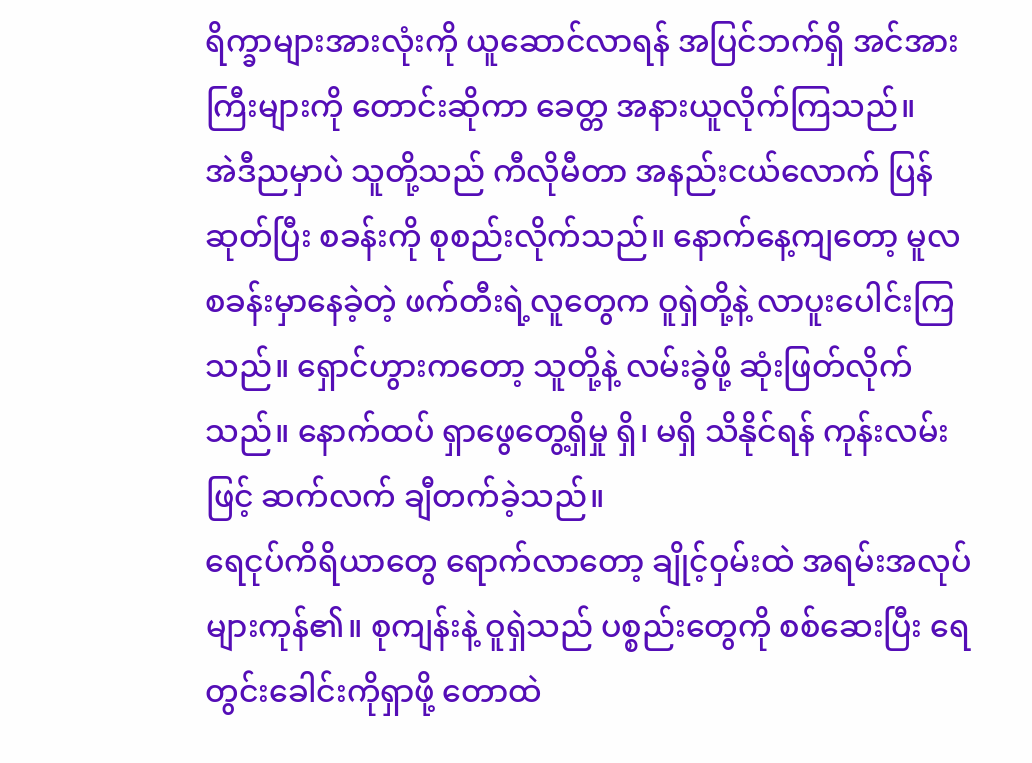ရိက္ခာများအားလုံးကို ယူဆောင်လာရန် အပြင်ဘက်ရှိ အင်အားကြီးများကို တောင်းဆိုကာ ခေတ္တ အနားယူလိုက်ကြသည်။
အဲဒီညမှာပဲ သူတို့သည် ကီလိုမီတာ အနည်းငယ်လောက် ပြန်ဆုတ်ပြီး စခန်းကို စုစည်းလိုက်သည်။ နောက်နေ့ကျတော့ မူလစခန်းမှာနေခဲ့တဲ့ ဖက်တီးရဲ့လူတွေက ဝူရှဲတို့နဲ့ လာပူးပေါင်းကြသည်။ ရှောင်ဟွားကတော့ သူတို့နဲ့ လမ်းခွဲဖို့ ဆုံးဖြတ်လိုက်သည်။ နောက်ထပ် ရှာဖွေတွေ့ရှိမှု ရှိ၊ မရှိ သိနိုင်ရန် ကုန်းလမ်းဖြင့် ဆက်လက် ချီတက်ခဲ့သည်။
ရေငုပ်ကိရိယာတွေ ရောက်လာတော့ ချိုင့်ဝှမ်းထဲ အရမ်းအလုပ်များကုန်၏။ စုကျန်းနဲ့ ဝူရှဲသည် ပစ္စည်းတွေကို စစ်ဆေးပြီး ရေတွင်းခေါင်းကိုရှာဖို့ တောထဲ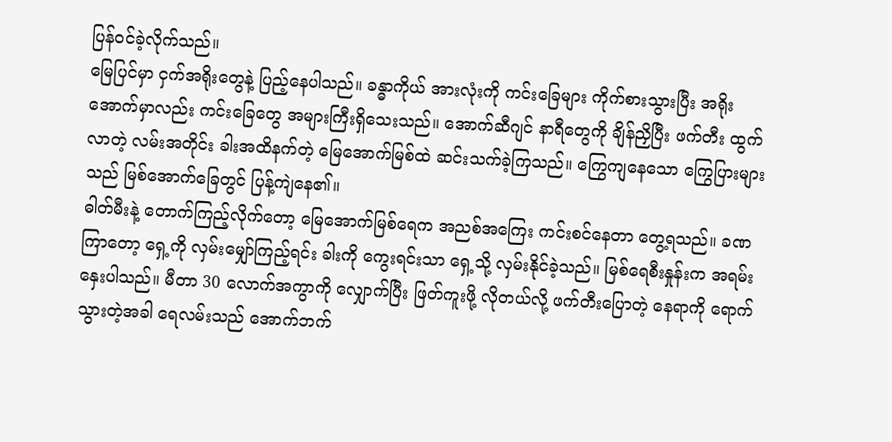ပြန်ဝင်ခဲ့လိုက်သည်။
မြေပြင်မှာ ငှက်အရိုးတွေနဲ့ ပြည့်နေပါသည်။ ခန္ဓာကိုယ် အားလုံးကို ကင်းခြေများ ကိုက်စားသွားပြီး အရိုးအောက်မှာလည်း ကင်းခြေတွေ အများကြီးရှိသေးသည်။ အောက်ဆီဂျင် နာရီတွေကို ချိန်ညှိပြီး ဖက်တီး ထွက်လာတဲ့ လမ်းအတိုင်း ခါးအထိနက်တဲ့ မြေအောက်မြစ်ထဲ ဆင်းသက်ခဲ့ကြသည်။ ကြွေကျနေသော ကြွေပြားများသည် မြစ်အောက်ခြေတွင် ပြန့်ကျဲနေ၏။
ဓါတ်မီးနဲ့ တောက်ကြည့်လိုက်တော့ မြေအောက်မြစ်ရေက အညစ်အကြေး ကင်းစင်နေတာ တွေ့ရသည်။ ခဏကြာတော့ ရှေ့ကို လှမ်းမျှော်ကြည့်ရင်း ခါးကို ကွေးရင်းသာ ရှေ့သို့ လှမ်းနိုင်ခဲ့သည်။ မြစ်ရေစီးနှုန်းက အရမ်းနှေးပါသည်။ မီတာ 30 လောက်အကွာကို လျှောက်ပြီး ဖြတ်ကူးဖို့ လိုတယ်လို့ ဖက်တီးပြောတဲ့ နေရာကို ရောက်သွားတဲ့အခါ ရေလမ်းသည် အောက်ဘက်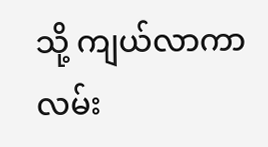သို့ ကျယ်လာကာ လမ်း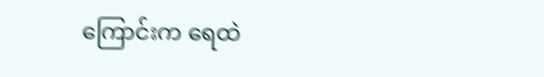ကြောင်းက ရေထဲ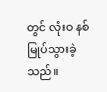တွင် လုံးဝ နစ်မြုပ်သွားခဲ့သည်။